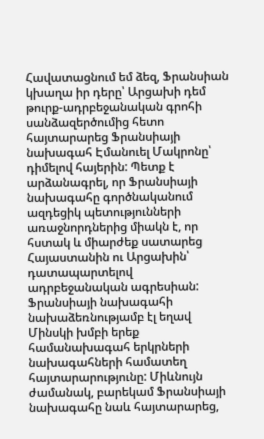Հավատացնում եմ ձեզ, Ֆրանսիան կխաղա իր դերը՝ Արցախի դեմ թուրք-ադրբեջանական գրոհի սանձազերծումից հետո հայտարարեց Ֆրանսիայի նախագահ Էմանուել Մակրոնը՝ դիմելով հայերին: Պետք է արձանագրել, որ Ֆրանսիայի նախագահը գործնականում ազդեցիկ պետությունների առաջնորդներից միակն է, որ հստակ և միարժեք սատարեց Հայաստանին ու Արցախին՝ դատապարտելով ադրբեջանական ագրեսիան: Ֆրանսիայի նախագահի նախաձեռնությամբ էլ եղավ Մինսկի խմբի երեք համանախագահ երկրների նախագահների համատեղ հայտարարությունը: Միևնույն ժամանակ, բարեկամ Ֆրանսիայի նախագահը նաև հայտարարեց,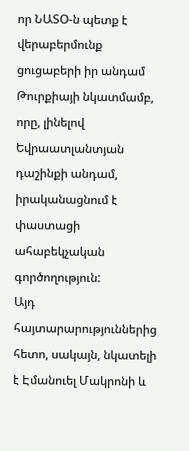որ ՆԱՏՕ-ն պետք է վերաբերմունք ցուցաբերի իր անդամ Թուրքիայի նկատմամբ, որը, լինելով Եվրաատլանտյան դաշինքի անդամ, իրականացնում է փաստացի ահաբեկչական գործողություն:
Այդ հայտարարություններից հետո, սակայն, նկատելի է Էմանուել Մակրոնի և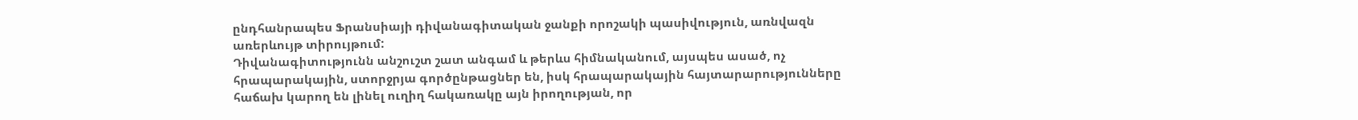ընդհանրապես Ֆրանսիայի դիվանագիտական ջանքի որոշակի պասիվություն, առնվազն առերևույթ տիրույթում:
Դիվանագիտությունն անշուշտ շատ անգամ և թերևս հիմնականում, այսպես ասած, ոչ հրապարակային, ստորջրյա գործընթացներ են, իսկ հրապարակային հայտարարությունները հաճախ կարող են լինել ուղիղ հակառակը այն իրողության, որ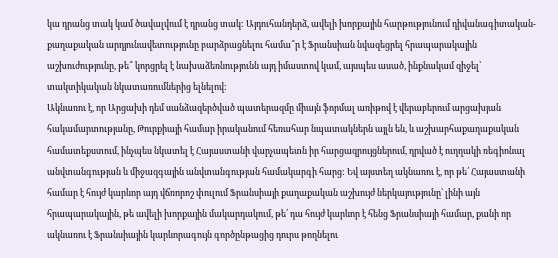կա դրանց տակ կամ ծավալվում է դրանց տակ: Այդուհանդերձ, ավելի խորքային հարթությունում դիվանագիտական-քաղաքական արդյունավետությունը բարձրացնելու համա՞ր է Ֆրանսիան նվազեցրել հրապարակային աշխուժությունը, թե՞ կորցրել է նախաձեռնությունն այդ իմաստով կամ, այսպես ասած, ինքնակամ զիջել՝ տակտիկական նկատառումներից ելնելով:
Ակնառու է, որ Արցախի դեմ սանձազերծված պատերազմը միայն ֆորմալ առիթով է վերաբերում արցախյան հակամարտությանը, Թուրքիայի համար իրականում հեռահար նպատակներն այլն են, և աշխարհաքաղաքական համատեքստում, ինչպես նկատել է Հայաստանի վարչապետն իր հարցազրույցներում, դրված է ուղղակի ռեգիոնալ անվտանգության և միջազգային անվտանգության համակարգի հարց: Եվ այստեղ ակնառու է, որ թե՛ Հայաստանի համար է հույժ կարևոր այդ վճռորոշ փուլում Ֆրանսիայի քաղաքական աշխույժ ներկայությունը՝ լինի այն հրապարակային, թե ավելի խորքային մակարդակում, թե՛ դա հույժ կարևոր է հենց Ֆրանսիայի համար, քանի որ ակնառու է Ֆրանսիային կարևորագույն գործընթացից դուրս թողնելու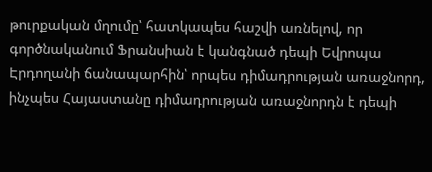թուրքական մղումը՝ հատկապես հաշվի առնելով, որ գործնականում Ֆրանսիան է կանգնած դեպի Եվրոպա Էրդողանի ճանապարհին՝ որպես դիմադրության առաջնորդ, ինչպես Հայաստանը դիմադրության առաջնորդն է դեպի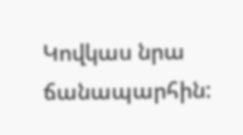Կովկաս նրա ճանապարհին: